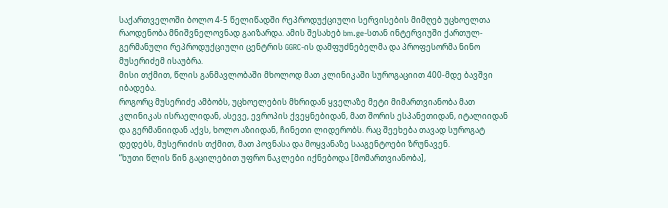საქართველოში ბოლო 4-5 წელიწადში რეპროდუქციული სერვისების მიმღებ უცხოელთა რაოდენობა მნიშვნელოვნად გაიზარდა. ამის შესახებ bm.ge-სთან ინტერვიუში ქართულ-გერმანული რეპროდუქციული ცენტრის GGRC-ის დამფუძნებელმა და პროფესორმა ნინო მუსერიძემ ისაუბრა.
მისი თქმით, წლის განმავლობაში მხოლოდ მათ კლინიკაში სუროგაციით 400-მდე ბავშვი იბადება.
როგორც მუსერიძე ამბობს, უცხოელების მხრიდან ყველაზე მეტი მიმართვიანობა მათ კლინიკას ისრაელიდან, ასევე, ევროპის ქვეყნებიდან, მათ შორის ესპანეთიდან, იტალიიდან და გერმანიიდან აქვს, ხოლო აზიიდან, ჩინეთი ლიდერობს. რაც შეეხება თავად სუროგატ დედებს, მუსერიძის თქმით, მათ პოვნასა და მოყვანაზე სააგენტოები ზრუნავენ.
“ხუთი წლის წინ გაცილებით უფრო ნაკლები იქნებოდა [მომართვიანობა],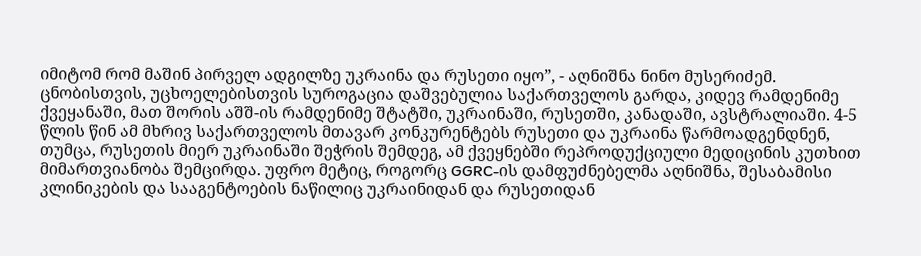იმიტომ რომ მაშინ პირველ ადგილზე უკრაინა და რუსეთი იყო”, - აღნიშნა ნინო მუსერიძემ.
ცნობისთვის, უცხოელებისთვის სუროგაცია დაშვებულია საქართველოს გარდა, კიდევ რამდენიმე ქვეყანაში, მათ შორის აშშ-ის რამდენიმე შტატში, უკრაინაში, რუსეთში, კანადაში, ავსტრალიაში. 4-5 წლის წინ ამ მხრივ საქართველოს მთავარ კონკურენტებს რუსეთი და უკრაინა წარმოადგენდნენ, თუმცა, რუსეთის მიერ უკრაინაში შეჭრის შემდეგ, ამ ქვეყნებში რეპროდუქციული მედიცინის კუთხით მიმართვიანობა შემცირდა. უფრო მეტიც, როგორც GGRC-ის დამფუძნებელმა აღნიშნა, შესაბამისი კლინიკების და სააგენტოების ნაწილიც უკრაინიდან და რუსეთიდან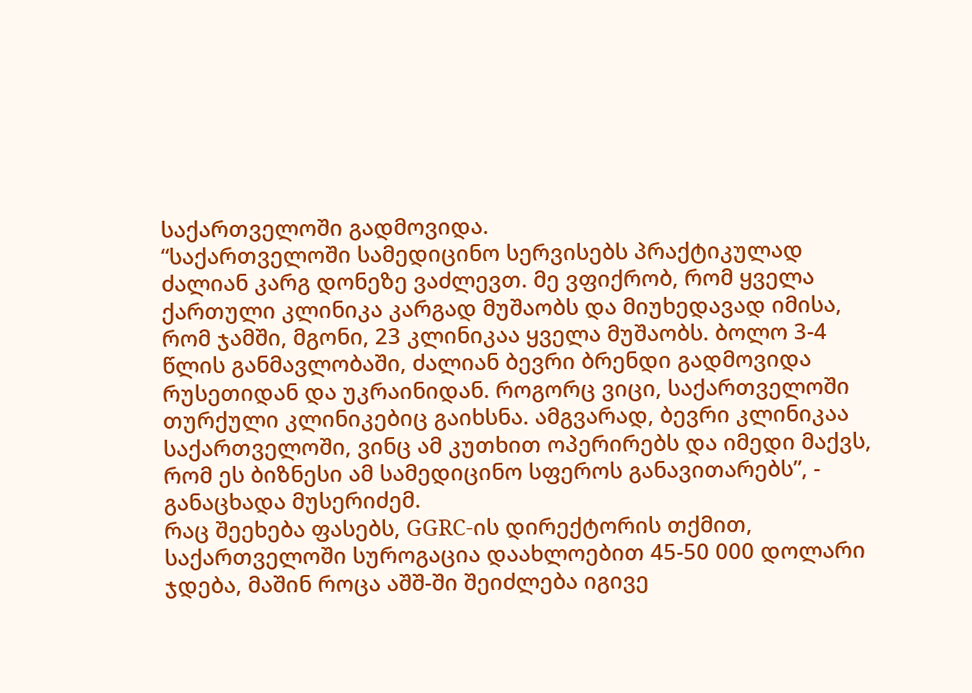საქართველოში გადმოვიდა.
“საქართველოში სამედიცინო სერვისებს პრაქტიკულად ძალიან კარგ დონეზე ვაძლევთ. მე ვფიქრობ, რომ ყველა ქართული კლინიკა კარგად მუშაობს და მიუხედავად იმისა, რომ ჯამში, მგონი, 23 კლინიკაა ყველა მუშაობს. ბოლო 3-4 წლის განმავლობაში, ძალიან ბევრი ბრენდი გადმოვიდა რუსეთიდან და უკრაინიდან. როგორც ვიცი, საქართველოში თურქული კლინიკებიც გაიხსნა. ამგვარად, ბევრი კლინიკაა საქართველოში, ვინც ამ კუთხით ოპერირებს და იმედი მაქვს, რომ ეს ბიზნესი ამ სამედიცინო სფეროს განავითარებს”, - განაცხადა მუსერიძემ.
რაც შეეხება ფასებს, GGRC-ის დირექტორის თქმით, საქართველოში სუროგაცია დაახლოებით 45-50 000 დოლარი ჯდება, მაშინ როცა აშშ-ში შეიძლება იგივე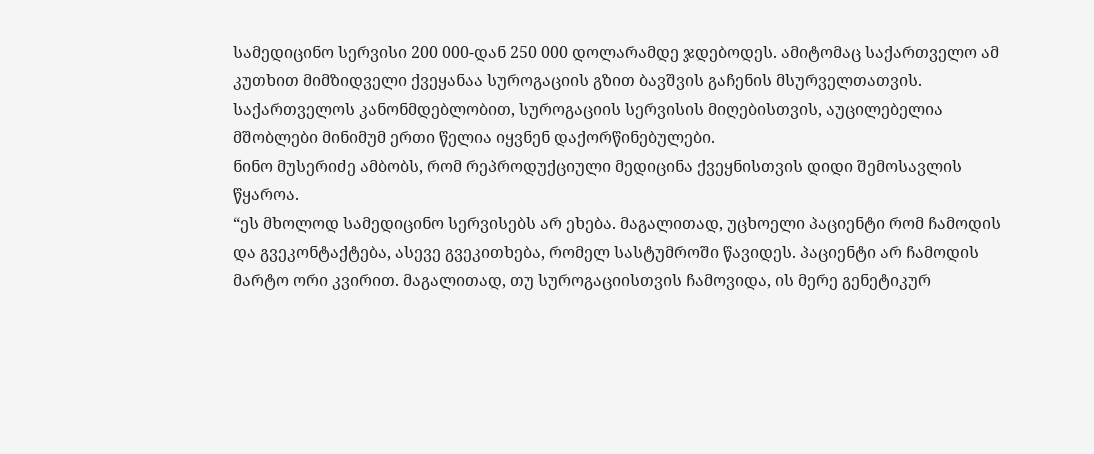სამედიცინო სერვისი 200 000-დან 250 000 დოლარამდე ჯდებოდეს. ამიტომაც საქართველო ამ კუთხით მიმზიდველი ქვეყანაა სუროგაციის გზით ბავშვის გაჩენის მსურველთათვის. საქართველოს კანონმდებლობით, სუროგაციის სერვისის მიღებისთვის, აუცილებელია მშობლები მინიმუმ ერთი წელია იყვნენ დაქორწინებულები.
ნინო მუსერიძე ამბობს, რომ რეპროდუქციული მედიცინა ქვეყნისთვის დიდი შემოსავლის წყაროა.
“ეს მხოლოდ სამედიცინო სერვისებს არ ეხება. მაგალითად, უცხოელი პაციენტი რომ ჩამოდის და გვეკონტაქტება, ასევე გვეკითხება, რომელ სასტუმროში წავიდეს. პაციენტი არ ჩამოდის მარტო ორი კვირით. მაგალითად, თუ სუროგაციისთვის ჩამოვიდა, ის მერე გენეტიკურ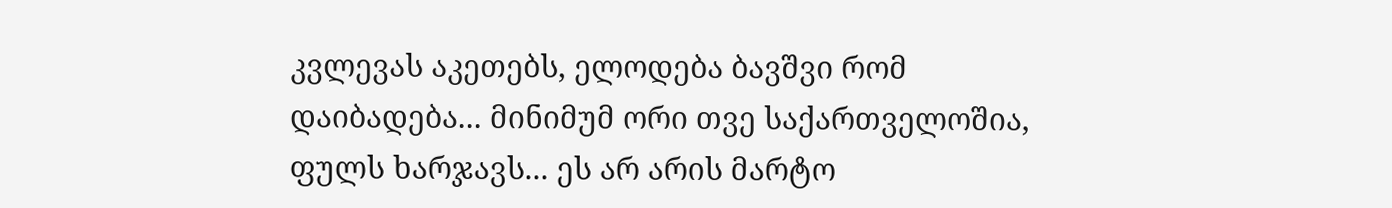კვლევას აკეთებს, ელოდება ბავშვი რომ დაიბადება... მინიმუმ ორი თვე საქართველოშია, ფულს ხარჯავს... ეს არ არის მარტო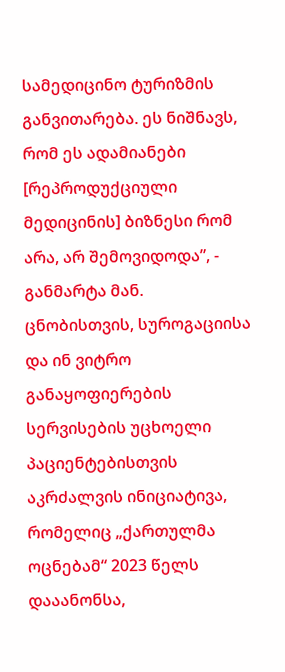სამედიცინო ტურიზმის განვითარება. ეს ნიშნავს, რომ ეს ადამიანები [რეპროდუქციული მედიცინის] ბიზნესი რომ არა, არ შემოვიდოდა”, - განმარტა მან.
ცნობისთვის, სუროგაციისა და ინ ვიტრო განაყოფიერების სერვისების უცხოელი პაციენტებისთვის აკრძალვის ინიციატივა, რომელიც „ქართულმა ოცნებამ“ 2023 წელს დააანონსა,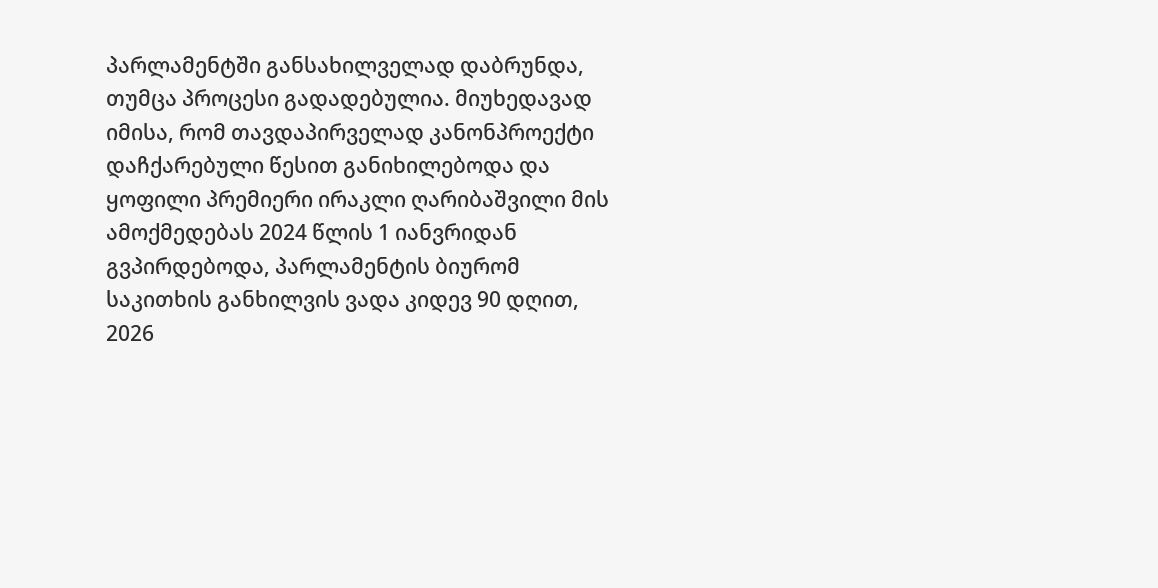პარლამენტში განსახილველად დაბრუნდა, თუმცა პროცესი გადადებულია. მიუხედავად იმისა, რომ თავდაპირველად კანონპროექტი დაჩქარებული წესით განიხილებოდა და ყოფილი პრემიერი ირაკლი ღარიბაშვილი მის ამოქმედებას 2024 წლის 1 იანვრიდან გვპირდებოდა, პარლამენტის ბიურომ საკითხის განხილვის ვადა კიდევ 90 დღით, 2026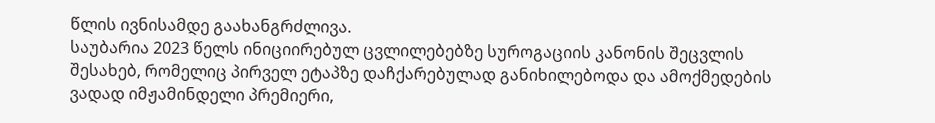წლის ივნისამდე გაახანგრძლივა.
საუბარია 2023 წელს ინიციირებულ ცვლილებებზე სუროგაციის კანონის შეცვლის შესახებ, რომელიც პირველ ეტაპზე დაჩქარებულად განიხილებოდა და ამოქმედების ვადად იმჟამინდელი პრემიერი,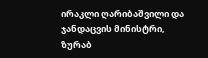ირაკლი ღარიბაშვილი და ჯანდაცვის მინისტრი, ზურაბ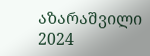აზარაშვილი 2024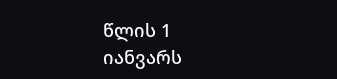წლის 1 იანვარს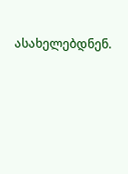ასახელებდნენ.